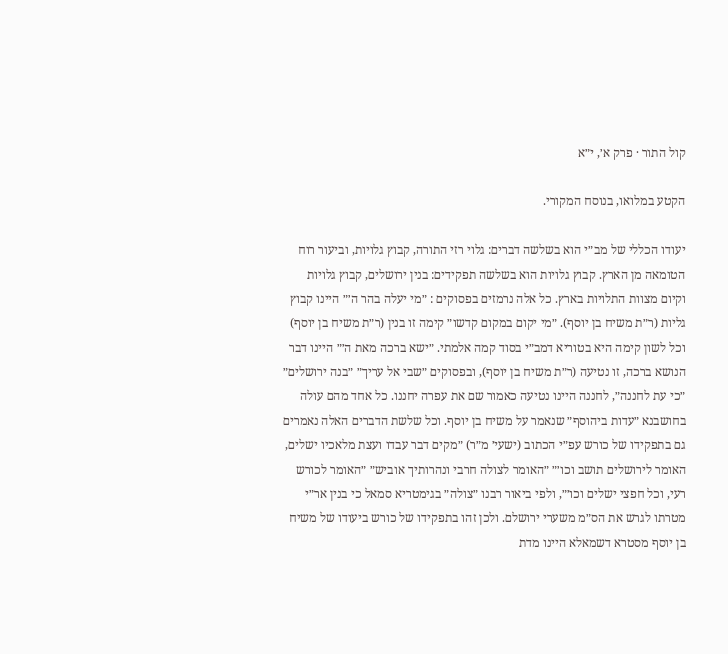קול התור · פרק א׳, י״א

הקטע במלואו, בנוסח המקורי.

יעודו הכללי של מב״י הוא בשלשה דברים: גלוי רזי התורה, קבוץ גלויות, וביעור רוח הטומאה מן הארץ. קבוץ גלויות הוא בשלשה תפקידים: בנין ירושלים, קבוץ גלויות וקיום מצוות התלויות בארץ. כל אלה נרמזים בפסוקים : ״מי יעלה בהר ה׳״ היינו קבוץ גליות (ר״ת משיח בן יוסף). ״מי יקום במקום קדשו״ קימה זו בנין (ר״ת משיח בן יוסף) וכל לשון קימה היא בטוריא דמב״י בסוד קמה אלמתי. ״ישא ברכה מאת ה׳״ היינו דבר הנושא ברכה, זו נטיעה (ר״ת משיח בן יוסף), ובפסוקים ״שבי אל עריך״ ״בנה ירושלים״ ״כי עת לחננה״, לחננה היינו נטיעה כאמור שם את עפרה יחננו. כל אחד מהם עולה בחושבנא ״עדות ביהוסף״ שנאמר על משיח בן יוסף. וכל שלשת הדברים האלה נאמרים גם בתפקידו של כורש עפ״י הכתוב (ישעי׳ מ״ר) ״מקים דבר עבדו ועצת מלאכיו ישלים, האומר לירושלים תושב וכו׳״ ״האומר לצולה חרבי ונהרותיך אוביש״ ״האומר לכורש רעי, וכל חפצי ישלים וכו׳״, ולפי ביאור רבנו ״צולה״ בגימטריא סמאל כי בנין אר״י מטרתו לגרש את הס״מ משערי ירושלם. ולכן זהו בתפקידו של כורש ביעודו של משיח בן יוסף מסטרא דשמאלא היינו מדת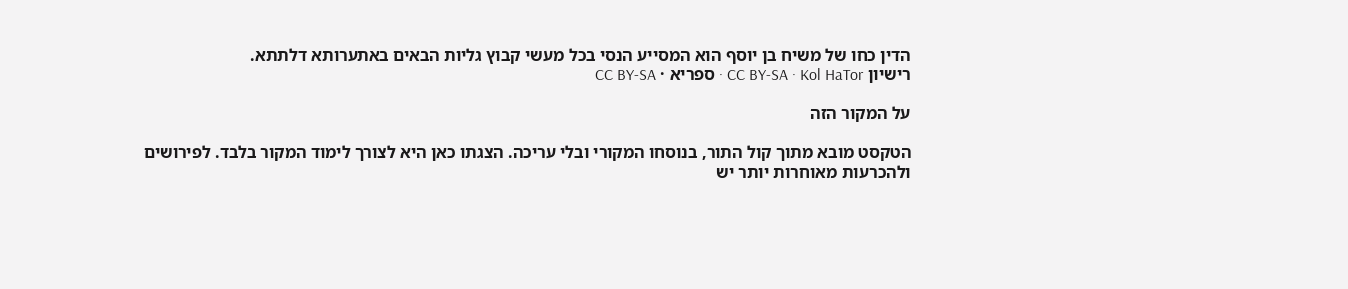הדין כחו של משיח בן יוסף הוא המסייע הנסי בכל מעשי קבוץ גליות הבאים באתערותא דלתתא.
רישיון CC BY-SA · Kol HaTor · ספריא · CC BY-SA

על המקור הזה

הטקסט מובא מתוך קול התור, בנוסחו המקורי ובלי עריכה. הצגתו כאן היא לצורך לימוד המקור בלבד. לפירושים ולהכרעות מאוחרות יותר יש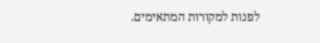לפנות למקורות המתאימים.